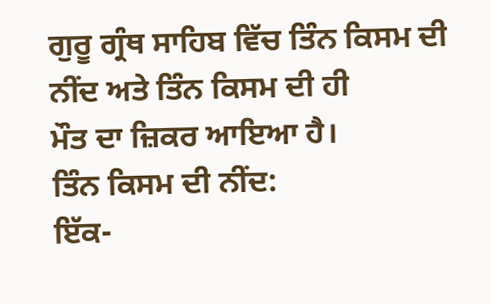ਗੁਰੂ ਗ੍ਰੰਥ ਸਾਹਿਬ ਵਿੱਚ ਤਿੰਨ ਕਿਸਮ ਦੀ ਨੀਂਦ ਅਤੇ ਤਿੰਨ ਕਿਸਮ ਦੀ ਹੀ
ਮੌਤ ਦਾ ਜ਼ਿਕਰ ਆਇਆ ਹੈ।
ਤਿੰਨ ਕਿਸਮ ਦੀ ਨੀਂਦ:
ਇੱਕ-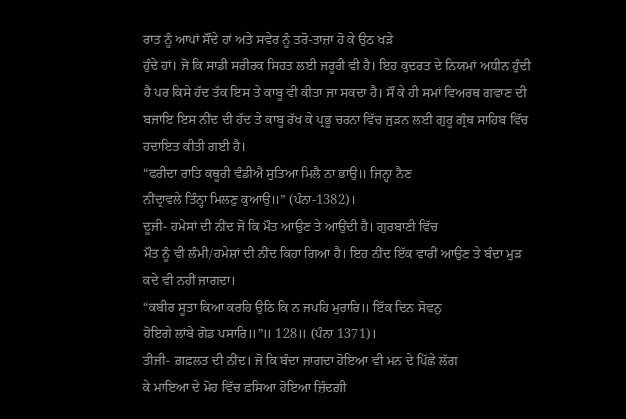ਰਾਤ ਨੂੰ ਆਪਾਂ ਸੌਂਦੇ ਹਾਂ ਅਤੇ ਸਵੇਰ ਨੂੰ ਤਰੋ-ਤਾਜ਼ਾ ਹੋ ਕੇ ਉਠ ਖੜੇ
ਹੁੰਦੇ ਹਾਂ। ਜੋ ਕਿ ਸਾਡੀ ਸਰੀਰਕ ਸਿਹਤ ਲਈ ਜਰੂਰੀ ਵੀ ਹੈ। ਇਹ ਕੁਦਰਤ ਦੇ ਨਿਯਮਾਂ ਅਧੀਨ ਹੁੰਦੀ
ਹੈ ਪਰ ਕਿਸੇ ਹੱਦ ਤੱਕ ਇਸ ਤੇ ਕਾਬੂ ਵੀ ਕੀਤਾ ਜਾ ਸਕਦਾ ਹੈ। ਸੌਂ ਕੇ ਹੀ ਸਮਾਂ ਵਿਅਰਥ ਗਵਾਣ ਦੀ
ਬਜਾਇ ਇਸ ਨੀਂਦ ਦੀ ਹੱਦ ਤੇ ਕਾਬੂ ਰੱਖ ਕੇ ਪ੍ਰਭੂ ਚਰਨਾ ਵਿੱਚ ਜੁੜਨ ਲਈ ਗੁਰੂ ਗ੍ਰੰਥ ਸਾਹਿਬ ਵਿੱਚ
ਹਦਾਇਤ ਕੀਤੀ ਗਈ ਹੈ।
“ਫਰੀਦਾ ਰਾਤਿ ਕਥੂਰੀ ਵੰਡੀਐ ਸੁਤਿਆ ਮਿਲੈ ਨਾ ਭਾਉ॥ ਜਿਨ੍ਹਾ ਨੈਣ
ਨੀਂਦ੍ਰਾਵਲੇ ਤਿੰਨ੍ਹਾ ਮਿਲਣੁ ਕੁਆਉ॥” (ਪੰਨਾ-1382)।
ਦੂਜੀ- ਹਮੇਸਾਂ ਦੀ ਨੀਂਦ ਜੋ ਕਿ ਮੌਤ ਆਉਣ ਤੇ ਆਉਂਦੀ ਹੈ। ਗੁਰਬਾਣੀ ਵਿੱਚ
ਮੌਤ ਨੂੰ ਵੀ ਲੰਮੀ/ਹਮੇਸ਼ਾਂ ਦੀ ਨੀਂਦ ਕਿਹਾ ਗਿਆ ਹੈ। ਇਹ ਨੀਂਦ ਇੱਕ ਵਾਰੀਂ ਆਉਣ ਤੇ ਬੰਦਾ ਮੁੜ
ਕਦੇ ਵੀ ਨਹੀਂ ਜਾਗਦਾ।
“ਕਬੀਰ ਸੂਤਾ ਕਿਆ ਕਰਹਿ ਉਠਿ ਕਿ ਨ ਜਪਹਿ ਮੁਰਾਰਿ॥ ਇੱਕ ਦਿਨ ਸੋਵਨੁ
ਹੋਇਗੇ ਲਾਂਬੇ ਗੋਡ ਪਸਾਰਿ॥”॥ 128॥ (ਪੰਨਾ 1371)।
ਤੀਜੀ- ਗ਼ਫ਼ਲਤ ਦੀ ਨੀਂਦ। ਜੋ ਕਿ ਬੰਦਾ ਜਾਗਦਾ ਹੋਇਆ ਵੀ ਮਨ ਦੇ ਪਿੱਛੇ ਲੱਗ
ਕੇ ਮਾਇਆ ਦੇ ਮੋਹ ਵਿੱਚ ਫ਼ਸਿਆ ਹੋਇਆ ਜ਼ਿੰਦਗ਼ੀ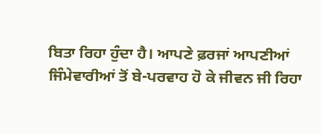ਬਿਤਾ ਰਿਹਾ ਹੁੰਦਾ ਹੈ। ਆਪਣੇ ਫ਼ਰਜਾਂ ਆਪਣੀਆਂ
ਜਿੰਮੇਵਾਰੀਆਂ ਤੋਂ ਬੇ-ਪਰਵਾਹ ਹੋ ਕੇ ਜੀਵਨ ਜੀ ਰਿਹਾ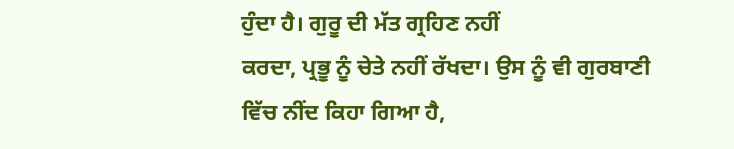ਹੁੰਦਾ ਹੈ। ਗੁਰੂ ਦੀ ਮੱਤ ਗ੍ਰਹਿਣ ਨਹੀਂ
ਕਰਦਾ, ਪ੍ਰਭੂ ਨੂੰ ਚੇਤੇ ਨਹੀਂ ਰੱਖਦਾ। ਉਸ ਨੂੰ ਵੀ ਗੁਰਬਾਣੀ ਵਿੱਚ ਨੀਂਦ ਕਿਹਾ ਗਿਆ ਹੈ,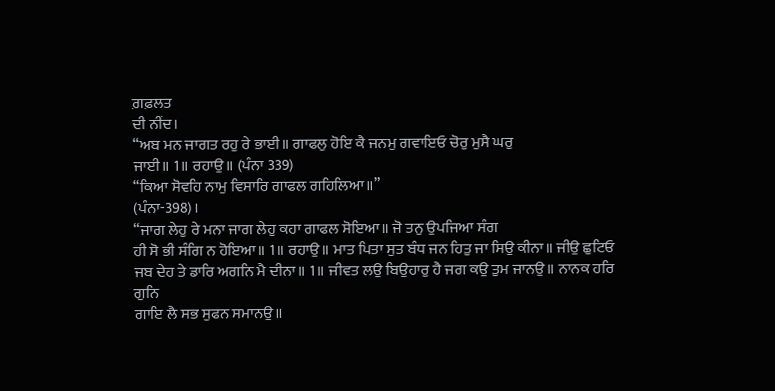ਗ਼ਫ਼ਲਤ
ਦੀ ਨੀਂਦ।
“ਅਬ ਮਨ ਜਾਗਤ ਰਹੁ ਰੇ ਭਾਈ॥ ਗਾਫਲੁ ਹੋਇ ਕੈ ਜਨਮੁ ਗਵਾਇਓ ਚੋਰੁ ਮੁਸੈ ਘਰੁ
ਜਾਈ॥ 1॥ ਰਹਾਉ॥ (ਪੰਨਾ 339)
“ਕਿਆ ਸੋਵਹਿ ਨਾਮੁ ਵਿਸਾਰਿ ਗਾਫਲ ਗਹਿਲਿਆ॥”
(ਪੰਨਾ-398)।
“ਜਾਗ ਲੇਹੁ ਰੇ ਮਨਾ ਜਾਗ ਲੇਹੁ ਕਹਾ ਗਾਫਲ ਸੋਇਆ॥ ਜੋ ਤਨੁ ਉਪਜਿਆ ਸੰਗ
ਹੀ ਸੋ ਭੀ ਸੰਗਿ ਨ ਹੋਇਆ॥ 1॥ ਰਹਾਉ॥ ਮਾਤ ਪਿਤਾ ਸੁਤ ਬੰਧ ਜਨ ਹਿਤੁ ਜਾ ਸਿਉ ਕੀਨਾ॥ ਜੀਉ ਛੁਟਿਓ
ਜਬ ਦੇਹ ਤੇ ਡਾਰਿ ਅਗਨਿ ਮੈ ਦੀਨਾ॥ 1॥ ਜੀਵਤ ਲਉ ਬਿਉਹਾਰੁ ਹੈ ਜਗ ਕਉ ਤੁਮ ਜਾਨਉ॥ ਨਾਨਕ ਹਰਿ ਗੁਨਿ
ਗਾਇ ਲੈ ਸਭ ਸੁਫਨ ਸਮਾਨਉ॥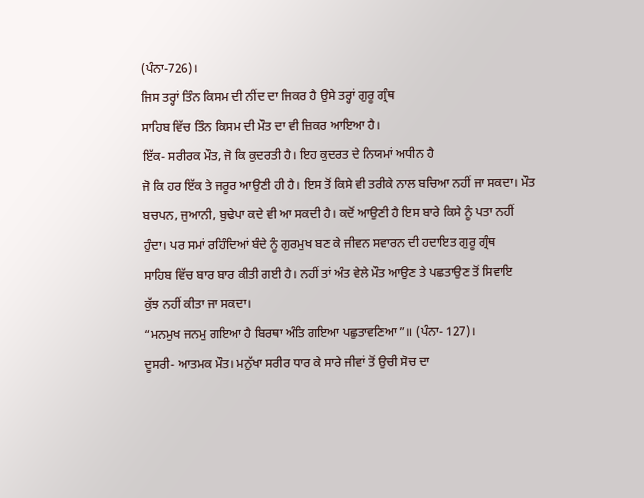(ਪੰਨਾ-726)।
ਜਿਸ ਤਰ੍ਹਾਂ ਤਿੰਨ ਕਿਸਮ ਦੀ ਨੀਂਦ ਦਾ ਜਿਕਰ ਹੈ ਉਸੇ ਤਰ੍ਹਾਂ ਗੁਰੂ ਗ੍ਰੰਥ
ਸਾਹਿਬ ਵਿੱਚ ਤਿੰਨ ਕਿਸਮ ਦੀ ਮੌਤ ਦਾ ਵੀ ਜ਼ਿਕਰ ਆਇਆ ਹੈ।
ਇੱਕ- ਸਰੀਰਕ ਮੌਤ, ਜੋ ਕਿ ਕੁਦਰਤੀ ਹੈ। ਇਹ ਕੁਦਰਤ ਦੇ ਨਿਯਮਾਂ ਅਧੀਨ ਹੈ
ਜੋ ਕਿ ਹਰ ਇੱਕ ਤੇ ਜਰੂਰ ਆਉਣੀ ਹੀ ਹੈ। ਇਸ ਤੋਂ ਕਿਸੇ ਵੀ ਤਰੀਕੇ ਨਾਲ ਬਚਿਆ ਨਹੀਂ ਜਾ ਸਕਦਾ। ਮੌਤ
ਬਚਪਨ, ਜੁਆਨੀ, ਬੁਢੇਪਾ ਕਦੇ ਵੀ ਆ ਸਕਦੀ ਹੈ। ਕਦੋਂ ਆਉਣੀ ਹੈ ਇਸ ਬਾਰੇ ਕਿਸੇ ਨੂੰ ਪਤਾ ਨਹੀਂ
ਹੁੰਦਾ। ਪਰ ਸਮਾਂ ਰਹਿੰਦਿਆਂ ਬੰਦੇ ਨੂੰ ਗੁਰਮੁਖ ਬਣ ਕੇ ਜੀਵਨ ਸਵਾਰਨ ਦੀ ਹਦਾਇਤ ਗੁਰੂ ਗ੍ਰੰਥ
ਸਾਹਿਬ ਵਿੱਚ ਬਾਰ ਬਾਰ ਕੀਤੀ ਗਈ ਹੈ। ਨਹੀਂ ਤਾਂ ਅੰਤ ਵੇਲੇ ਮੌਤ ਆਉਣ ਤੇ ਪਛਤਾਉਣ ਤੋਂ ਸਿਵਾਇ
ਕੁੱਝ ਨਹੀਂ ਕੀਤਾ ਜਾ ਸਕਦਾ।
“ਮਨਮੁਖ ਜਨਮੁ ਗਇਆ ਹੈ ਬਿਰਥਾ ਅੰਤਿ ਗਇਆ ਪਛੁਤਾਵਣਿਆ”॥ (ਪੰਨਾ- 127)।
ਦੂਸਰੀ- ਆਤਮਕ ਮੌਤ। ਮਨੁੱਖਾ ਸਰੀਰ ਧਾਰ ਕੇ ਸਾਰੇ ਜੀਵਾਂ ਤੋਂ ਉਚੀ ਸੋਚ ਦਾ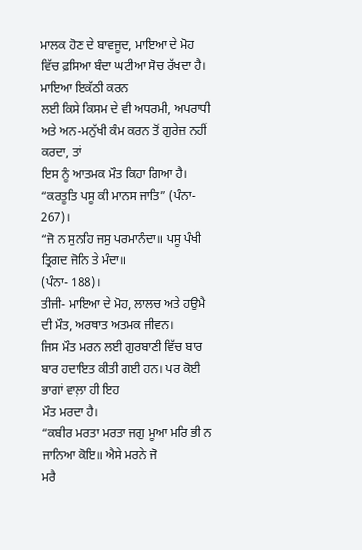ਮਾਲਕ ਹੋਣ ਦੇ ਬਾਵਜੂਦ, ਮਾਇਆ ਦੇ ਮੋਹ ਵਿੱਚ ਫ਼ਸਿਆ ਬੰਦਾ ਘਟੀਆ ਸੋਚ ਰੱਖਦਾ ਹੈ। ਮਾਇਆ ਇਕੱਠੀ ਕਰਨ
ਲਈ ਕਿਸੇ ਕਿਸਮ ਦੇ ਵੀ ਅਧਰਮੀ, ਅਪਰਾਧੀ ਅਤੇ ਅਨ-ਮਨੁੱਖੀ ਕੰਮ ਕਰਨ ਤੋਂ ਗੁਰੇਜ਼ ਨਹੀਂ ਕਰਦਾ, ਤਾਂ
ਇਸ ਨੂੰ ਆਤਮਕ ਮੌਤ ਕਿਹਾ ਗਿਆ ਹੈ।
“ਕਰਤੂਤਿ ਪਸੂ ਕੀ ਮਾਨਸ ਜਾਤਿ” (ਪੰਨਾ- 267)।
“ਜੋ ਨ ਸੁਨਹਿ ਜਸੁ ਪਰਮਾਨੰਦਾ॥ ਪਸੂ ਪੰਖੀ ਤ੍ਰਿਗਦ ਜੋਨਿ ਤੇ ਮੰਦਾ॥
(ਪੰਨਾ- 188)।
ਤੀਜੀ- ਮਾਇਆ ਦੇ ਮੋਹ, ਲਾਲਚ ਅਤੇ ਹਉਮੈ ਦੀ ਮੌਤ, ਅਰਥਾਤ ਅਤਮਕ ਜੀਵਨ।
ਜਿਸ ਮੌਤ ਮਰਨ ਲਈ ਗੁਰਬਾਣੀ ਵਿੱਚ ਬਾਰ ਬਾਰ ਹਦਾਇਤ ਕੀਤੀ ਗਈ ਹਨ। ਪਰ ਕੋਈ ਭਾਗਾਂ ਵਾਲ਼ਾ ਹੀ ਇਹ
ਮੌਤ ਮਰਦਾ ਹੈ।
“ਕਬੀਰ ਮਰਤਾ ਮਰਤਾ ਜਗੁ ਮੂਆ ਮਰਿ ਭੀ ਨ ਜਾਨਿਆ ਕੋਇ॥ ਐਸੇ ਮਰਨੇ ਜੋ
ਮਰੈ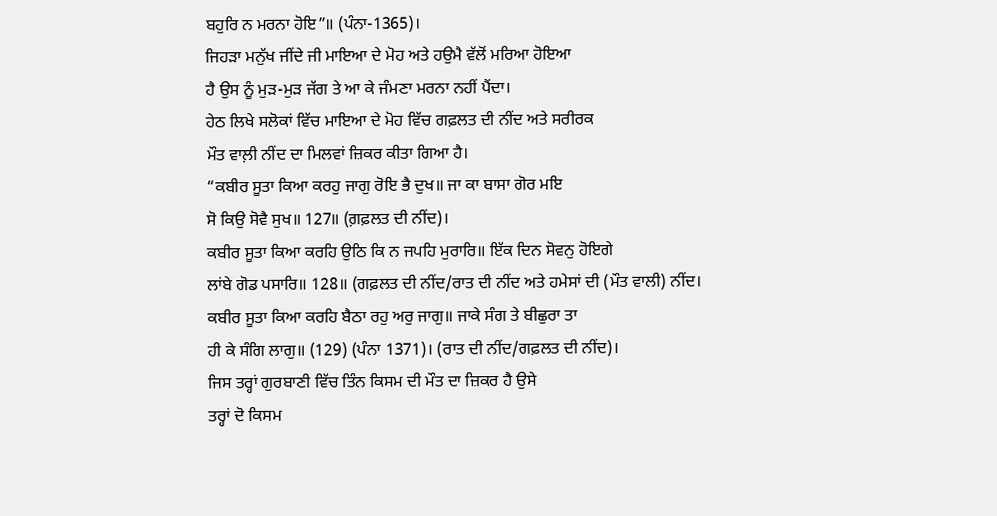ਬਹੁਰਿ ਨ ਮਰਨਾ ਹੋਇ”॥ (ਪੰਨਾ-1365)।
ਜਿਹੜਾ ਮਨੁੱਖ ਜੀਂਦੇ ਜੀ ਮਾਇਆ ਦੇ ਮੋਹ ਅਤੇ ਹਉਮੈ ਵੱਲੋਂ ਮਰਿਆ ਹੋਇਆ
ਹੈ ਉਸ ਨੂੰ ਮੁੜ-ਮੁੜ ਜੱਗ ਤੇ ਆ ਕੇ ਜੰਮਣਾ ਮਰਨਾ ਨਹੀਂ ਪੈਂਦਾ।
ਹੇਠ ਲਿਖੇ ਸਲੋਕਾਂ ਵਿੱਚ ਮਾਇਆ ਦੇ ਮੋਹ ਵਿੱਚ ਗਫ਼ਲਤ ਦੀ ਨੀਂਦ ਅਤੇ ਸਰੀਰਕ
ਮੌਤ ਵਾਲ਼ੀ ਨੀਂਦ ਦਾ ਮਿਲਵਾਂ ਜ਼ਿਕਰ ਕੀਤਾ ਗਿਆ ਹੈ।
“ਕਬੀਰ ਸੂਤਾ ਕਿਆ ਕਰਹੁ ਜਾਗੁ ਰੋਇ ਭੈ ਦੁਖ॥ ਜਾ ਕਾ ਬਾਸਾ ਗੋਰ ਮਇ
ਸੋ ਕਿਉ ਸੋਵੈ ਸੁਖ॥ 127॥ (ਗ਼ਫ਼ਲਤ ਦੀ ਨੀਂਦ)।
ਕਬੀਰ ਸੂਤਾ ਕਿਆ ਕਰਹਿ ਉਠਿ ਕਿ ਨ ਜਪਹਿ ਮੁਰਾਰਿ॥ ਇੱਕ ਦਿਨ ਸੋਵਨੁ ਹੋਇਗੇ
ਲਾਂਬੇ ਗੋਡ ਪਸਾਰਿ॥ 128॥ (ਗਫ਼ਲਤ ਦੀ ਨੀਂਦ/ਰਾਤ ਦੀ ਨੀਂਦ ਅਤੇ ਹਮੇਸਾਂ ਦੀ (ਮੌਤ ਵਾਲੀ) ਨੀਂਦ।
ਕਬੀਰ ਸੂਤਾ ਕਿਆ ਕਰਹਿ ਬੈਠਾ ਰਹੁ ਅਰੁ ਜਾਗੁ॥ ਜਾਕੇ ਸੰਗ ਤੇ ਬੀਛੁਰਾ ਤਾ
ਹੀ ਕੇ ਸੰਗਿ ਲਾਗੁ॥ (129) (ਪੰਨਾ 1371)। (ਰਾਤ ਦੀ ਨੀਂਦ/ਗਫ਼ਲਤ ਦੀ ਨੀਂਦ)।
ਜਿਸ ਤਰ੍ਹਾਂ ਗੁਰਬਾਣੀ ਵਿੱਚ ਤਿੰਨ ਕਿਸਮ ਦੀ ਮੌਤ ਦਾ ਜ਼ਿਕਰ ਹੈ ਉਸੇ
ਤਰ੍ਹਾਂ ਦੋ ਕਿਸਮ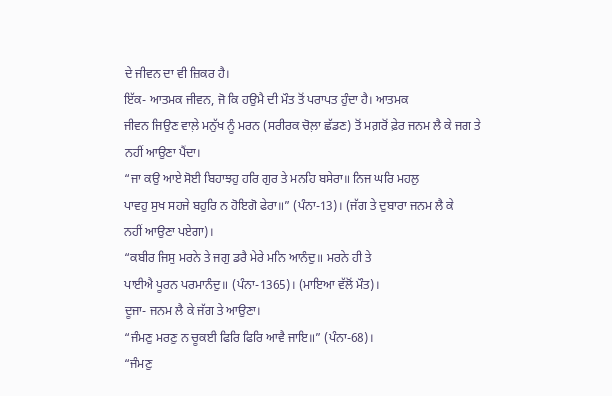ਦੇ ਜੀਵਨ ਦਾ ਵੀ ਜ਼ਿਕਰ ਹੈ।
ਇੱਕ- ਆਤਮਕ ਜੀਵਨ, ਜੋ ਕਿ ਹਉਮੈ ਦੀ ਮੌਤ ਤੋਂ ਪਰਾਪਤ ਹੁੰਦਾ ਹੈ। ਆਤਮਕ
ਜੀਵਨ ਜਿਉਣ ਵਾਲ਼ੇ ਮਨੁੱਖ ਨੂੰ ਮਰਨ (ਸਰੀਰਕ ਚੋਲ਼ਾ ਛੱਡਣ) ਤੋਂ ਮਗ਼ਰੋਂ ਫ਼ੇਰ ਜਨਮ ਲੈ ਕੇ ਜਗ ਤੇ
ਨਹੀਂ ਆਉਣਾ ਪੈਂਦਾ।
“ਜਾ ਕਉ ਆਏ ਸੋਈ ਬਿਹਾਝਹੁ ਹਰਿ ਗੁਰ ਤੇ ਮਨਹਿ ਬਸੇਰਾ॥ ਨਿਜ ਘਰਿ ਮਹਲੁ
ਪਾਵਹੁ ਸੁਖ ਸਹਜੇ ਬਹੁਰਿ ਨ ਹੋਇਗੋ ਫੇਰਾ॥” (ਪੰਨਾ-13)। (ਜੱਗ ਤੇ ਦੁਬਾਰਾ ਜਨਮ ਲੈ ਕੇ
ਨਹੀਂ ਆਉਣਾ ਪਏਗਾ)।
“ਕਬੀਰ ਜਿਸੁ ਮਰਨੇ ਤੇ ਜਗੁ ਡਰੈ ਮੇਰੇ ਮਨਿ ਆਨੰਦੁ॥ ਮਰਨੇ ਹੀ ਤੇ
ਪਾਈਐ ਪੂਰਨ ਪਰਮਾਨੰਦੁ॥ (ਪੰਨਾ-1365)। (ਮਾਇਆ ਵੱਲੋਂ ਮੌਤ)।
ਦੂਜਾ- ਜਨਮ ਲੈ ਕੇ ਜੱਗ ਤੇ ਆਉਣਾ।
“ਜੰਮਣੁ ਮਰਣੁ ਨ ਚੂਕਈ ਫਿਰਿ ਫਿਰਿ ਆਵੈ ਜਾਇ॥” (ਪੰਨਾ-68)।
“ਜੰਮਣੁ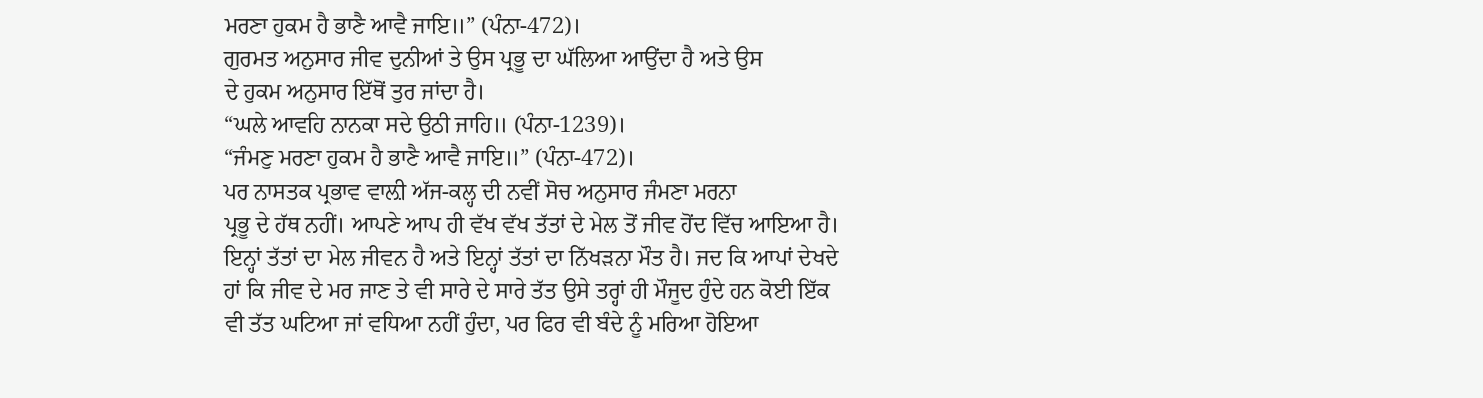ਮਰਣਾ ਹੁਕਮ ਹੈ ਭਾਣੈ ਆਵੈ ਜਾਇ॥” (ਪੰਨਾ-472)।
ਗੁਰਮਤ ਅਨੁਸਾਰ ਜੀਵ ਦੁਨੀਆਂ ਤੇ ਉਸ ਪ੍ਰਭੂ ਦਾ ਘੱਲਿਆ ਆਉਂਦਾ ਹੈ ਅਤੇ ਉਸ
ਦੇ ਹੁਕਮ ਅਨੁਸਾਰ ਇੱਥੋਂ ਤੁਰ ਜਾਂਦਾ ਹੈ।
“ਘਲੇ ਆਵਹਿ ਨਾਨਕਾ ਸਦੇ ਉਠੀ ਜਾਹਿ॥ (ਪੰਨਾ-1239)।
“ਜੰਮਣੁ ਮਰਣਾ ਹੁਕਮ ਹੈ ਭਾਣੈ ਆਵੈ ਜਾਇ॥” (ਪੰਨਾ-472)।
ਪਰ ਨਾਸਤਕ ਪ੍ਰਭਾਵ ਵਾਲ਼ੀ ਅੱਜ-ਕਲ੍ਹ ਦੀ ਨਵੀਂ ਸੋਚ ਅਨੁਸਾਰ ਜੰਮਣਾ ਮਰਨਾ
ਪ੍ਰਭੂ ਦੇ ਹੱਥ ਨਹੀਂ। ਆਪਣੇ ਆਪ ਹੀ ਵੱਖ ਵੱਖ ਤੱਤਾਂ ਦੇ ਮੇਲ ਤੋਂ ਜੀਵ ਹੋਂਦ ਵਿੱਚ ਆਇਆ ਹੈ।
ਇਨ੍ਹਾਂ ਤੱਤਾਂ ਦਾ ਮੇਲ ਜੀਵਨ ਹੈ ਅਤੇ ਇਨ੍ਹਾਂ ਤੱਤਾਂ ਦਾ ਨਿੱਖੜਨਾ ਮੌਤ ਹੈ। ਜਦ ਕਿ ਆਪਾਂ ਦੇਖਦੇ
ਹਾਂ ਕਿ ਜੀਵ ਦੇ ਮਰ ਜਾਣ ਤੇ ਵੀ ਸਾਰੇ ਦੇ ਸਾਰੇ ਤੱਤ ਉਸੇ ਤਰ੍ਹਾਂ ਹੀ ਮੌਜੂਦ ਹੁੰਦੇ ਹਨ ਕੋਈ ਇੱਕ
ਵੀ ਤੱਤ ਘਟਿਆ ਜਾਂ ਵਧਿਆ ਨਹੀਂ ਹੁੰਦਾ, ਪਰ ਫਿਰ ਵੀ ਬੰਦੇ ਨੂੰ ਮਰਿਆ ਹੋਇਆ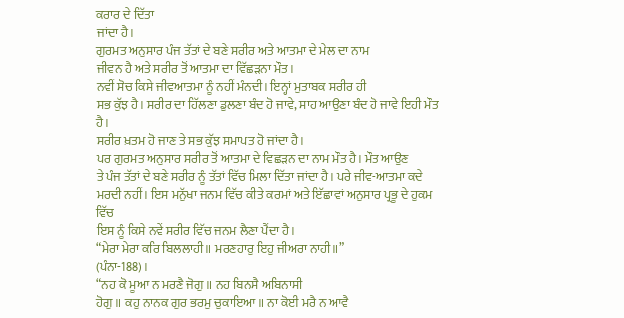ਕਰਾਰ ਦੇ ਦਿੱਤਾ
ਜਾਂਦਾ ਹੈ।
ਗੁਰਮਤ ਅਨੁਸਾਰ ਪੰਜ ਤੱਤਾਂ ਦੇ ਬਣੇ ਸਰੀਰ ਅਤੇ ਆਤਮਾ ਦੇ ਮੇਲ ਦਾ ਨਾਮ
ਜੀਵਨ ਹੈ ਅਤੇ ਸਰੀਰ ਤੋਂ ਆਤਮਾ ਦਾ ਵਿੱਛੜਨਾ ਮੌਤ।
ਨਵੀਂ ਸੋਚ ਕਿਸੇ ਜੀਵਆਤਮਾ ਨੂੰ ਨਹੀਂ ਮੰਨਦੀ। ਇਨ੍ਹਾਂ ਮੁਤਾਬਕ ਸਰੀਰ ਹੀ
ਸਭ ਕੁੱਝ ਹੈ। ਸਰੀਰ ਦਾ ਹਿੱਲਣਾ ਡੁਲਣਾ ਬੰਦ ਹੋ ਜਾਵੇ, ਸਾਹ ਆਉਣਾ ਬੰਦ ਹੋ ਜਾਵੇ ਇਹੀ ਮੌਤ ਹੈ।
ਸਰੀਰ ਖ਼ਤਮ ਹੋ ਜਾਣ ਤੇ ਸਭ ਕੁੱਝ ਸਮਾਪਤ ਹੋ ਜਾਂਦਾ ਹੈ।
ਪਰ ਗੁਰਮਤ ਅਨੁਸਾਰ ਸਰੀਰ ਤੋਂ ਆਤਮਾ ਦੇ ਵਿਛੜਨ ਦਾ ਨਾਮ ਮੌਤ ਹੈ। ਮੌਤ ਆਉਣ
ਤੇ ਪੰਜ ਤੱਤਾਂ ਦੇ ਬਣੇ ਸਰੀਰ ਨੂੰ ਤੱਤਾਂ ਵਿੱਚ ਮਿਲਾ ਦਿੱਤਾ ਜਾਂਦਾ ਹੈ। ਪਰੇ ਜੀਵ-ਆਤਮਾ ਕਦੇ
ਮਰਦੀ ਨਹੀਂ। ਇਸ ਮਨੁੱਖਾ ਜਨਮ ਵਿੱਚ ਕੀਤੇ ਕਰਮਾਂ ਅਤੇ ਇੱਛਾਵਾਂ ਅਨੁਸਾਰ ਪ੍ਰਭੂ ਦੇ ਹੁਕਮ ਵਿੱਚ
ਇਸ ਨੂੰ ਕਿਸੇ ਨਵੇਂ ਸਰੀਰ ਵਿੱਚ ਜਨਮ ਲੈਣਾ ਪੈਂਦਾ ਹੈ।
“ਮੇਰਾ ਮੇਰਾ ਕਰਿ ਬਿਲਲਾਹੀ॥ ਮਰਣਹਾਰੁ ਇਹੁ ਜੀਅਰਾ ਨਾਹੀ॥”
(ਪੰਨਾ-188)।
“ਨਹ ਕੋ ਮੂਆ ਨ ਮਰਣੈ ਜੋਗੁ॥ ਨਹ ਬਿਨਸੈ ਅਬਿਨਾਸੀ
ਹੋਗੁ॥ ਕਹੁ ਨਾਨਕ ਗੁਰ ਭਰਮੁ ਚੁਕਾਇਆ॥ ਨਾ ਕੋਈ ਮਰੈ ਨ ਆਵੈ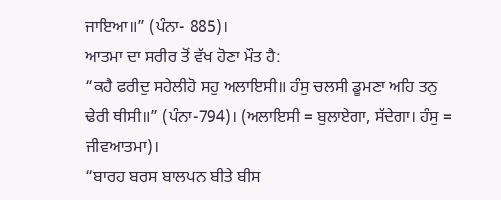ਜਾਇਆ॥” (ਪੰਨਾ- 885)।
ਆਤਮਾ ਦਾ ਸਰੀਰ ਤੋਂ ਵੱਖ ਹੋਣਾ ਮੌਤ ਹੈ:
“ਕਹੈ ਫਰੀਦੁ ਸਹੇਲੀਹੋ ਸਹੁ ਅਲਾਇਸੀ॥ ਹੰਸੁ ਚਲਸੀ ਡੂਮਣਾ ਅਹਿ ਤਨੁ
ਢੇਰੀ ਥੀਸੀ॥” (ਪੰਨਾ-794)। (ਅਲਾਇਸੀ = ਬੁਲਾਏਗਾ, ਸੱਦੇਗਾ। ਹੰਸੁ = ਜੀਵਆਤਮਾ)।
“ਬਾਰਹ ਬਰਸ ਬਾਲਪਨ ਬੀਤੇ ਬੀਸ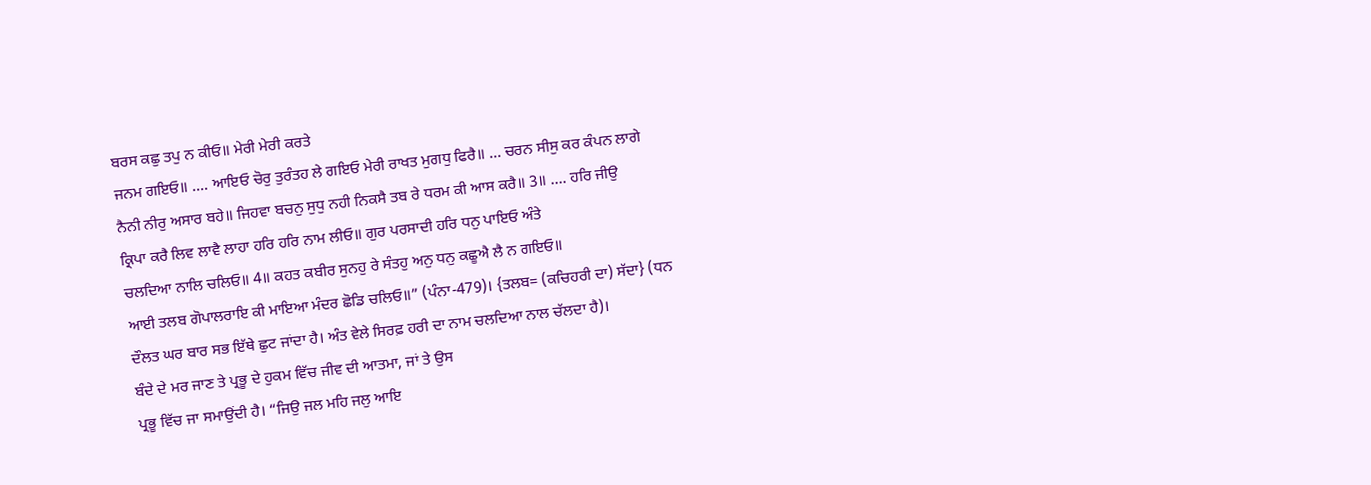ਬਰਸ ਕਛੁ ਤਪੁ ਨ ਕੀਓ॥ ਮੇਰੀ ਮੇਰੀ ਕਰਤੇ
ਜਨਮ ਗਇਓ॥ …. ਆਇਓ ਚੋਰੁ ਤੁਰੰਤਹ ਲੇ ਗਇਓ ਮੇਰੀ ਰਾਖਤ ਮੁਗਧੁ ਫਿਰੈ॥ … ਚਰਨ ਸੀਸੁ ਕਰ ਕੰਪਨ ਲਾਗੇ
ਨੈਨੀ ਨੀਰੁ ਅਸਾਰ ਬਹੇ॥ ਜਿਹਵਾ ਬਚਨੁ ਸੁਧੁ ਨਹੀ ਨਿਕਸੈ ਤਬ ਰੇ ਧਰਮ ਕੀ ਆਸ ਕਰੈ॥ 3॥ …. ਹਰਿ ਜੀਉ
ਕ੍ਰਿਪਾ ਕਰੈ ਲਿਵ ਲਾਵੈ ਲਾਹਾ ਹਰਿ ਹਰਿ ਨਾਮ ਲੀਓ॥ ਗੁਰ ਪਰਸਾਦੀ ਹਰਿ ਧਨੁ ਪਾਇਓ ਅੰਤੇ
ਚਲਦਿਆ ਨਾਲਿ ਚਲਿਓ॥ 4॥ ਕਹਤ ਕਬੀਰ ਸੁਨਹੁ ਰੇ ਸੰਤਹੁ ਅਨੁ ਧਨੁ ਕਛੂਐ ਲੈ ਨ ਗਇਓ॥
ਆਈ ਤਲਬ ਗੋਪਾਲਰਾਇ ਕੀ ਮਾਇਆ ਮੰਦਰ ਛੋਡਿ ਚਲਿਓ॥” (ਪੰਨਾ-479)। {ਤਲਬ= (ਕਚਿਹਰੀ ਦਾ) ਸੱਦਾ} (ਧਨ
ਦੌਲਤ ਘਰ ਬਾਰ ਸਭ ਇੱਥੇ ਛੁਟ ਜਾਂਦਾ ਹੈ। ਅੰਤ ਵੇਲੇ ਸਿਰਫ਼ ਹਰੀ ਦਾ ਨਾਮ ਚਲਦਿਆ ਨਾਲ ਚੱਲਦਾ ਹੈ)।
ਬੰਦੇ ਦੇ ਮਰ ਜਾਣ ਤੇ ਪ੍ਰਭੂ ਦੇ ਹੁਕਮ ਵਿੱਚ ਜੀਵ ਦੀ ਆਤਮਾ, ਜਾਂ ਤੇ ਉਸ
ਪ੍ਰਭੂ ਵਿੱਚ ਜਾ ਸਮਾਉਂਦੀ ਹੈ। “ਜਿਉ ਜਲ ਮਹਿ ਜਲੁ ਆਇ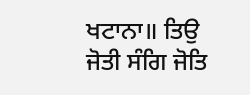ਖਟਾਨਾ॥ ਤਿਉ ਜੋਤੀ ਸੰਗਿ ਜੋਤਿ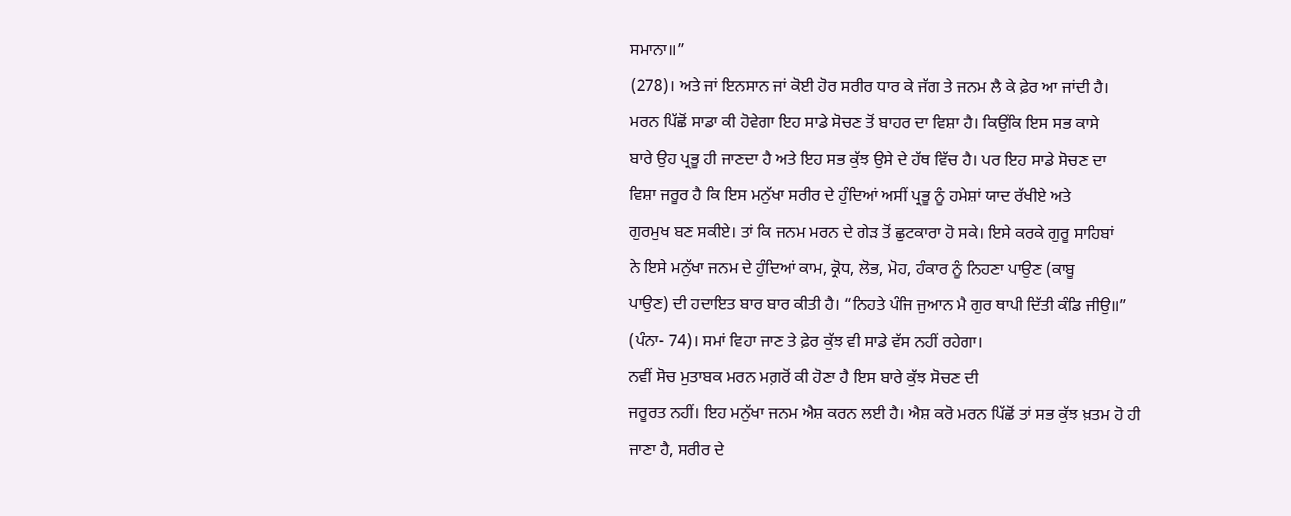ਸਮਾਨਾ॥”
(278)। ਅਤੇ ਜਾਂ ਇਨਸਾਨ ਜਾਂ ਕੋਈ ਹੋਰ ਸਰੀਰ ਧਾਰ ਕੇ ਜੱਗ ਤੇ ਜਨਮ ਲੈ ਕੇ ਫ਼ੇਰ ਆ ਜਾਂਦੀ ਹੈ।
ਮਰਨ ਪਿੱਛੋਂ ਸਾਡਾ ਕੀ ਹੋਵੇਗਾ ਇਹ ਸਾਡੇ ਸੋਚਣ ਤੋਂ ਬਾਹਰ ਦਾ ਵਿਸ਼ਾ ਹੈ। ਕਿਉਂਕਿ ਇਸ ਸਭ ਕਾਸੇ
ਬਾਰੇ ਉਹ ਪ੍ਰਭੂ ਹੀ ਜਾਣਦਾ ਹੈ ਅਤੇ ਇਹ ਸਭ ਕੁੱਝ ਉਸੇ ਦੇ ਹੱਥ ਵਿੱਚ ਹੈ। ਪਰ ਇਹ ਸਾਡੇ ਸੋਚਣ ਦਾ
ਵਿਸ਼ਾ ਜਰੂਰ ਹੈ ਕਿ ਇਸ ਮਨੁੱਖਾ ਸਰੀਰ ਦੇ ਹੁੰਦਿਆਂ ਅਸੀਂ ਪ੍ਰਭੂ ਨੂੰ ਹਮੇਸ਼ਾਂ ਯਾਦ ਰੱਖੀਏ ਅਤੇ
ਗੁਰਮੁਖ ਬਣ ਸਕੀਏ। ਤਾਂ ਕਿ ਜਨਮ ਮਰਨ ਦੇ ਗੇੜ ਤੋਂ ਛੁਟਕਾਰਾ ਹੋ ਸਕੇ। ਇਸੇ ਕਰਕੇ ਗੁਰੂ ਸਾਹਿਬਾਂ
ਨੇ ਇਸੇ ਮਨੁੱਖਾ ਜਨਮ ਦੇ ਹੁੰਦਿਆਂ ਕਾਮ, ਕ੍ਰੋਧ, ਲੋਭ, ਮੋਹ, ਹੰਕਾਰ ਨੂੰ ਨਿਹਣਾ ਪਾਉਣ (ਕਾਬੂ
ਪਾਉਣ) ਦੀ ਹਦਾਇਤ ਬਾਰ ਬਾਰ ਕੀਤੀ ਹੈ। “ਨਿਹਤੇ ਪੰਜਿ ਜੁਆਨ ਮੈ ਗੁਰ ਥਾਪੀ ਦਿੱਤੀ ਕੰਡਿ ਜੀਉ॥”
(ਪੰਨਾ- 74)। ਸਮਾਂ ਵਿਹਾ ਜਾਣ ਤੇ ਫ਼ੇਰ ਕੁੱਝ ਵੀ ਸਾਡੇ ਵੱਸ ਨਹੀਂ ਰਹੇਗਾ।
ਨਵੀਂ ਸੋਚ ਮੁਤਾਬਕ ਮਰਨ ਮਗ਼ਰੋਂ ਕੀ ਹੋਣਾ ਹੈ ਇਸ ਬਾਰੇ ਕੁੱਝ ਸੋਚਣ ਦੀ
ਜਰੂਰਤ ਨਹੀਂ। ਇਹ ਮਨੁੱਖਾ ਜਨਮ ਐਸ਼ ਕਰਨ ਲਈ ਹੈ। ਐਸ਼ ਕਰੋ ਮਰਨ ਪਿੱਛੋਂ ਤਾਂ ਸਭ ਕੁੱਝ ਖ਼ਤਮ ਹੋ ਹੀ
ਜਾਣਾ ਹੈ, ਸਰੀਰ ਦੇ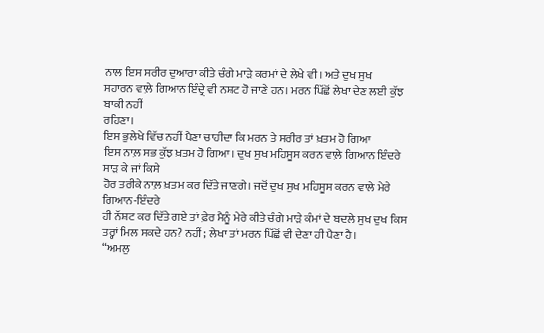ਨਾਲ ਇਸ ਸਰੀਰ ਦੁਆਰਾ ਕੀਤੇ ਚੰਗੇ ਮਾੜੇ ਕਰਮਾਂ ਦੇ ਲੇਖੇ ਵੀ। ਅਤੇ ਦੁਖ ਸੁਖ
ਸਹਾਰਨ ਵਾਲ਼ੇ ਗਿਆਨ ਇੰਦ੍ਰੇ ਵੀ ਨਸ਼ਟ ਹੋ ਜਾਣੇ ਹਨ। ਮਰਨ ਪਿੱਛੋਂ ਲੇਖਾ ਦੇਣ ਲਈ ਕੁੱਝ ਬਾਕੀ ਨਹੀਂ
ਰਹਿਣਾ।
ਇਸ ਭੁਲੇਖੇ ਵਿੱਚ ਨਹੀਂ ਪੈਣਾ ਚਾਹੀਦਾ ਕਿ ਮਰਨ ਤੇ ਸਰੀਰ ਤਾਂ ਖ਼ਤਮ ਹੋ ਗਿਆ
ਇਸ ਨਾਲ਼ ਸਭ ਕੁੱਝ ਖ਼ਤਮ ਹੋ ਗਿਆ। ਦੁਖ ਸੁਖ ਮਹਿਸੂਸ ਕਰਨ ਵਾਲ਼ੇ ਗਿਆਨ ਇੰਦਰੇ ਸਾੜ ਕੇ ਜਾਂ ਕਿਸੇ
ਹੋਰ ਤਰੀਕੇ ਨਾਲ਼ ਖ਼ਤਮ ਕਰ ਦਿੱਤੇ ਜਾਣਗੇ। ਜਦੋਂ ਦੁਖ ਸੁਖ ਮਹਿਸੂਸ ਕਰਨ ਵਾਲੇ ਮੇਰੇ ਗਿਆਨ-ਇੰਦਰੇ
ਹੀ ਨੱਸ਼ਟ ਕਰ ਦਿੱਤੇ ਗਏ ਤਾਂ ਫ਼ੇਰ ਮੈਨੂੰ ਮੇਰੇ ਕੀਤੇ ਚੰਗੇ ਮਾੜੇ ਕੰਮਾਂ ਦੇ ਬਦਲੇ ਸੁਖ ਦੁਖ ਕਿਸ
ਤਰ੍ਹਾਂ ਮਿਲ ਸਕਦੇ ਹਨ? ਨਹੀਂ; ਲੇਖਾ ਤਾਂ ਮਰਨ ਪਿੱਛੋਂ ਵੀ ਦੇਣਾ ਹੀ ਪੈਣਾ ਹੈ।
“ਅਮਲੁ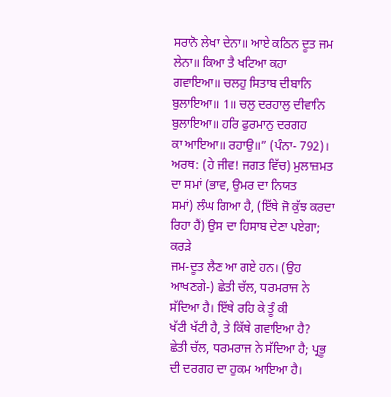ਸਰਾਨੋ ਲੇਖਾ ਦੇਨਾ॥ ਆਏ ਕਠਿਨ ਦੂਤ ਜਮ ਲੇਨਾ॥ ਕਿਆ ਤੈ ਖਟਿਆ ਕਹਾ
ਗਵਾਇਆ॥ ਚਲਹੁ ਸਿਤਾਬ ਦੀਬਾਨਿ ਬੁਲਾਇਆ॥ 1॥ ਚਲੁ ਦਰਹਾਲੁ ਦੀਵਾਨਿ ਬੁਲਾਇਆ॥ ਹਰਿ ਫੁਰਮਾਨੁ ਦਰਗਹ
ਕਾ ਆਇਆ॥ ਰਹਾਉ॥” (ਪੰਨਾ- 792)।
ਅਰਥ: (ਹੇ ਜੀਵ! ਜਗਤ ਵਿੱਚ) ਮੁਲਾਜ਼ਮਤ ਦਾ ਸਮਾਂ (ਭਾਵ, ਉਮਰ ਦਾ ਨਿਯਤ
ਸਮਾਂ) ਲੰਘ ਗਿਆ ਹੈ, (ਇੱਥੇ ਜੋ ਕੁੱਝ ਕਰਦਾ ਰਿਹਾ ਹੈਂ) ਉਸ ਦਾ ਹਿਸਾਬ ਦੇਣਾ ਪਏਗਾ; ਕਰੜੇ
ਜਮ-ਦੂਤ ਲੈਣ ਆ ਗਏ ਹਨ। (ਉਹ ਆਖਣਗੇ-) ਛੇਤੀ ਚੱਲ, ਧਰਮਰਾਜ ਨੇ ਸੱਦਿਆ ਹੈ। ਇੱਥੇ ਰਹਿ ਕੇ ਤੂੰ ਕੀ
ਖੱਟੀ ਖੱਟੀ ਹੈ, ਤੇ ਕਿੱਥੇ ਗਵਾਇਆ ਹੈ?
ਛੇਤੀ ਚੱਲ, ਧਰਮਰਾਜ ਨੇ ਸੱਦਿਆ ਹੈ; ਪ੍ਰਭੂ ਦੀ ਦਰਗਹ ਦਾ ਹੁਕਮ ਆਇਆ ਹੈ।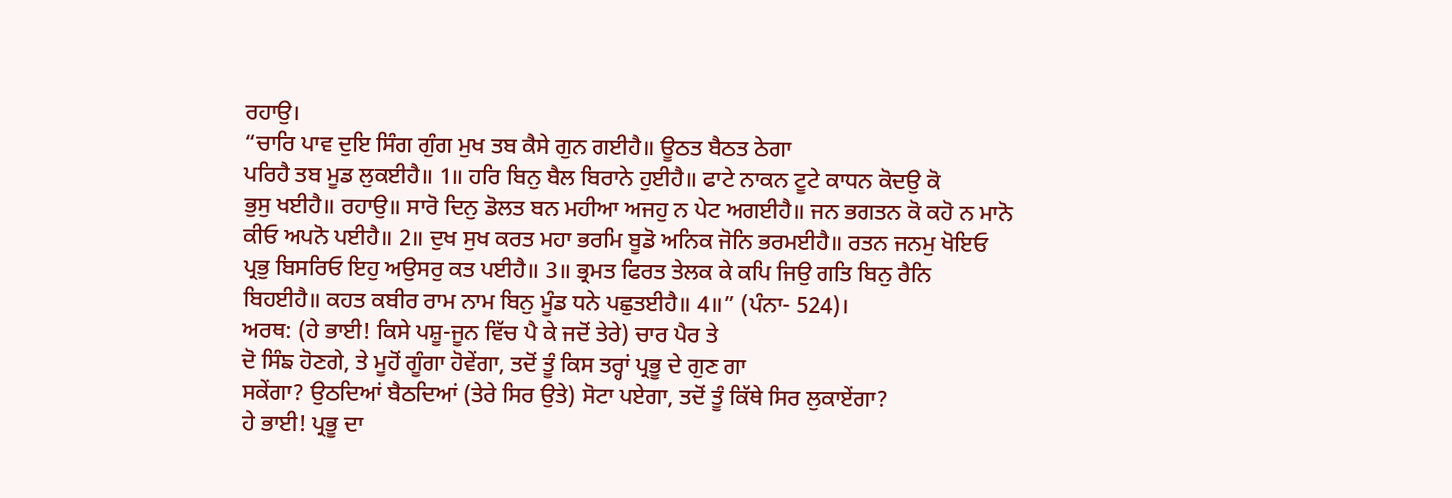ਰਹਾਉ।
“ਚਾਰਿ ਪਾਵ ਦੁਇ ਸਿੰਗ ਗੁੰਗ ਮੁਖ ਤਬ ਕੈਸੇ ਗੁਨ ਗਈਹੈ॥ ਊਠਤ ਬੈਠਤ ਠੇਗਾ
ਪਰਿਹੈ ਤਬ ਮੂਡ ਲੁਕਈਹੈ॥ 1॥ ਹਰਿ ਬਿਨੁ ਬੈਲ ਬਿਰਾਨੇ ਹੁਈਹੈ॥ ਫਾਟੇ ਨਾਕਨ ਟੂਟੇ ਕਾਧਨ ਕੋਦਉ ਕੋ
ਭੁਸੁ ਖਈਹੈ॥ ਰਹਾਉ॥ ਸਾਰੋ ਦਿਨੁ ਡੋਲਤ ਬਨ ਮਹੀਆ ਅਜਹੁ ਨ ਪੇਟ ਅਗਈਹੈ॥ ਜਨ ਭਗਤਨ ਕੋ ਕਹੋ ਨ ਮਾਨੋ
ਕੀਓ ਅਪਨੋ ਪਈਹੈ॥ 2॥ ਦੁਖ ਸੁਖ ਕਰਤ ਮਹਾ ਭਰਮਿ ਬੂਡੋ ਅਨਿਕ ਜੋਨਿ ਭਰਮਈਹੈ॥ ਰਤਨ ਜਨਮੁ ਖੋਇਓ
ਪ੍ਰਭੁ ਬਿਸਰਿਓ ਇਹੁ ਅਉਸਰੁ ਕਤ ਪਈਹੈ॥ 3॥ ਭ੍ਰਮਤ ਫਿਰਤ ਤੇਲਕ ਕੇ ਕਪਿ ਜਿਉ ਗਤਿ ਬਿਨੁ ਰੈਨਿ
ਬਿਹਈਹੈ॥ ਕਹਤ ਕਬੀਰ ਰਾਮ ਨਾਮ ਬਿਨੁ ਮੂੰਡ ਧਨੇ ਪਛੁਤਈਹੈ॥ 4॥” (ਪੰਨਾ- 524)।
ਅਰਥ: (ਹੇ ਭਾਈ! ਕਿਸੇ ਪਸ਼ੂ-ਜੂਨ ਵਿੱਚ ਪੈ ਕੇ ਜਦੋਂ ਤੇਰੇ) ਚਾਰ ਪੈਰ ਤੇ
ਦੋ ਸਿੰਙ ਹੋਣਗੇ, ਤੇ ਮੂਹੋਂ ਗੂੰਗਾ ਹੋਵੇਂਗਾ, ਤਦੋਂ ਤੂੰ ਕਿਸ ਤਰ੍ਹਾਂ ਪ੍ਰਭੂ ਦੇ ਗੁਣ ਗਾ
ਸਕੇਂਗਾ? ਉਠਦਿਆਂ ਬੈਠਦਿਆਂ (ਤੇਰੇ ਸਿਰ ਉਤੇ) ਸੋਟਾ ਪਏਗਾ, ਤਦੋਂ ਤੂੰ ਕਿੱਥੇ ਸਿਰ ਲੁਕਾਏਂਗਾ?
ਹੇ ਭਾਈ! ਪ੍ਰਭੂ ਦਾ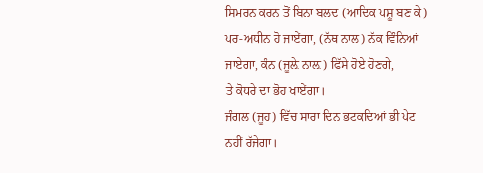ਸਿਮਰਨ ਕਰਨ ਤੋਂ ਬਿਨਾ ਬਲਦ (ਆਦਿਕ ਪਸ਼ੂ ਬਣ ਕੇ)
ਪਰ-ਅਧੀਨ ਹੋ ਜਾਏਂਗਾ, (ਨੱਥ ਨਾਲ) ਨੱਕ ਵਿੰਨਿਆਂ ਜਾਏਗਾ, ਕੰਨ (ਜੂਲ਼ੇ ਨਾਲ਼) ਫਿੱਸੇ ਹੋਏ ਹੋਣਗੇ,
ਤੇ ਕੋਧਰੇ ਦਾ ਭੋਹ ਖਾਏਂਗਾ।
ਜੰਗਲ (ਜੂਹ) ਵਿੱਚ ਸਾਰਾ ਦਿਨ ਭਟਕਦਿਆਂ ਭੀ ਪੇਟ ਨਹੀਂ ਰੱਜੇਗਾ।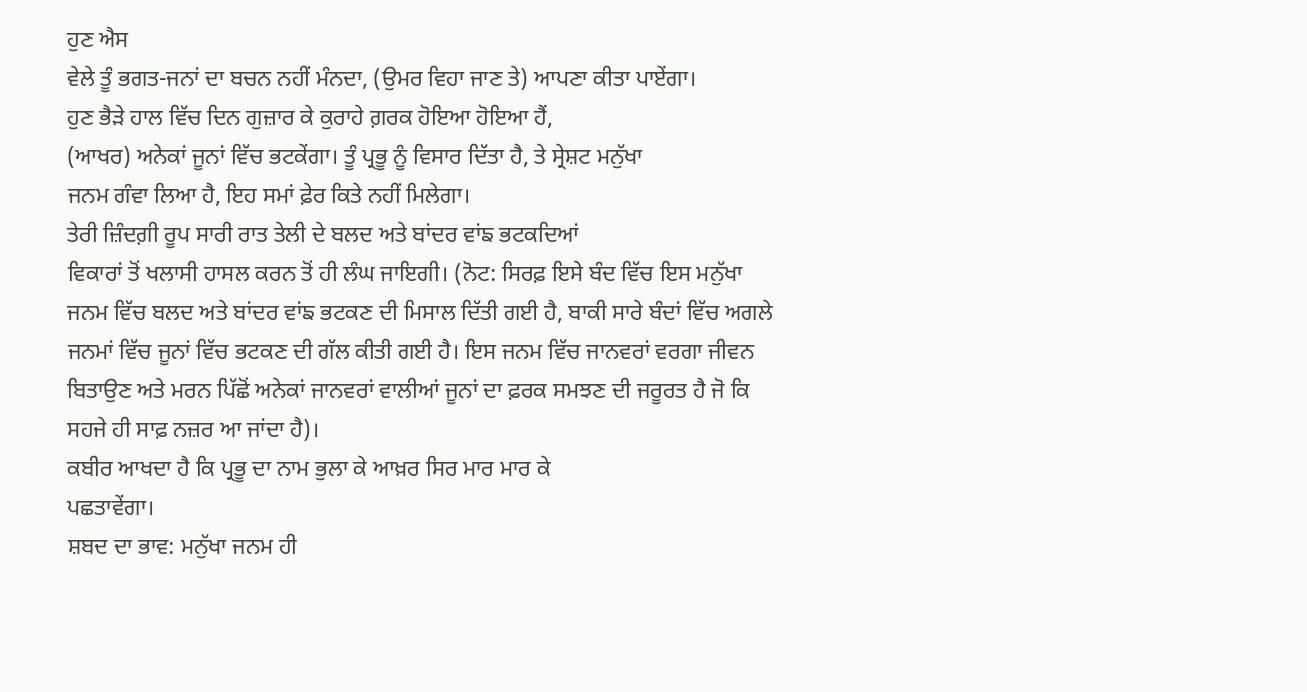ਹੁਣ ਐਸ
ਵੇਲੇ ਤੂੰ ਭਗਤ-ਜਨਾਂ ਦਾ ਬਚਨ ਨਹੀਂ ਮੰਨਦਾ, (ਉਮਰ ਵਿਹਾ ਜਾਣ ਤੇ) ਆਪਣਾ ਕੀਤਾ ਪਾਏਂਗਾ।
ਹੁਣ ਭੈੜੇ ਹਾਲ ਵਿੱਚ ਦਿਨ ਗੁਜ਼ਾਰ ਕੇ ਕੁਰਾਹੇ ਗ਼ਰਕ ਹੋਇਆ ਹੋਇਆ ਹੈਂ,
(ਆਖਰ) ਅਨੇਕਾਂ ਜੂਨਾਂ ਵਿੱਚ ਭਟਕੇਂਗਾ। ਤੂੰ ਪ੍ਰਭੂ ਨੂੰ ਵਿਸਾਰ ਦਿੱਤਾ ਹੈ, ਤੇ ਸ੍ਰੇਸ਼ਟ ਮਨੁੱਖਾ
ਜਨਮ ਗੰਵਾ ਲਿਆ ਹੈ, ਇਹ ਸਮਾਂ ਫ਼ੇਰ ਕਿਤੇ ਨਹੀਂ ਮਿਲੇਗਾ।
ਤੇਰੀ ਜ਼ਿੰਦਗ਼ੀ ਰੂਪ ਸਾਰੀ ਰਾਤ ਤੇਲੀ ਦੇ ਬਲਦ ਅਤੇ ਬਾਂਦਰ ਵਾਂਙ ਭਟਕਦਿਆਂ
ਵਿਕਾਰਾਂ ਤੋਂ ਖਲਾਸੀ ਹਾਸਲ ਕਰਨ ਤੋਂ ਹੀ ਲੰਘ ਜਾਇਗੀ। (ਨੋਟ: ਸਿਰਫ਼ ਇਸੇ ਬੰਦ ਵਿੱਚ ਇਸ ਮਨੁੱਖਾ
ਜਨਮ ਵਿੱਚ ਬਲਦ ਅਤੇ ਬਾਂਦਰ ਵਾਂਙ ਭਟਕਣ ਦੀ ਮਿਸਾਲ ਦਿੱਤੀ ਗਈ ਹੈ, ਬਾਕੀ ਸਾਰੇ ਬੰਦਾਂ ਵਿੱਚ ਅਗਲੇ
ਜਨਮਾਂ ਵਿੱਚ ਜੂਨਾਂ ਵਿੱਚ ਭਟਕਣ ਦੀ ਗੱਲ ਕੀਤੀ ਗਈ ਹੈ। ਇਸ ਜਨਮ ਵਿੱਚ ਜਾਨਵਰਾਂ ਵਰਗਾ ਜੀਵਨ
ਬਿਤਾਉਣ ਅਤੇ ਮਰਨ ਪਿੱਛੋਂ ਅਨੇਕਾਂ ਜਾਨਵਰਾਂ ਵਾਲੀਆਂ ਜੂਨਾਂ ਦਾ ਫ਼ਰਕ ਸਮਝਣ ਦੀ ਜਰੂਰਤ ਹੈ ਜੋ ਕਿ
ਸਹਜੇ ਹੀ ਸਾਫ਼ ਨਜ਼ਰ ਆ ਜਾਂਦਾ ਹੈ)।
ਕਬੀਰ ਆਖਦਾ ਹੈ ਕਿ ਪ੍ਰਭੂ ਦਾ ਨਾਮ ਭੁਲਾ ਕੇ ਆਖ਼ਰ ਸਿਰ ਮਾਰ ਮਾਰ ਕੇ
ਪਛਤਾਵੇਂਗਾ।
ਸ਼ਬਦ ਦਾ ਭਾਵ: ਮਨੁੱਖਾ ਜਨਮ ਹੀ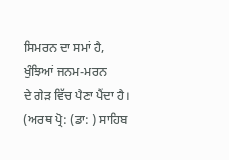ਸਿਮਰਨ ਦਾ ਸਮਾਂ ਹੈ, ਖੁੰਝਿਆਂ ਜਨਮ-ਮਰਨ
ਦੇ ਗੇੜ ਵਿੱਚ ਪੈਣਾ ਪੈਂਦਾ ਹੈ। (ਅਰਥ ਪ੍ਰੋ: (ਡਾ: ) ਸਾਹਿਬ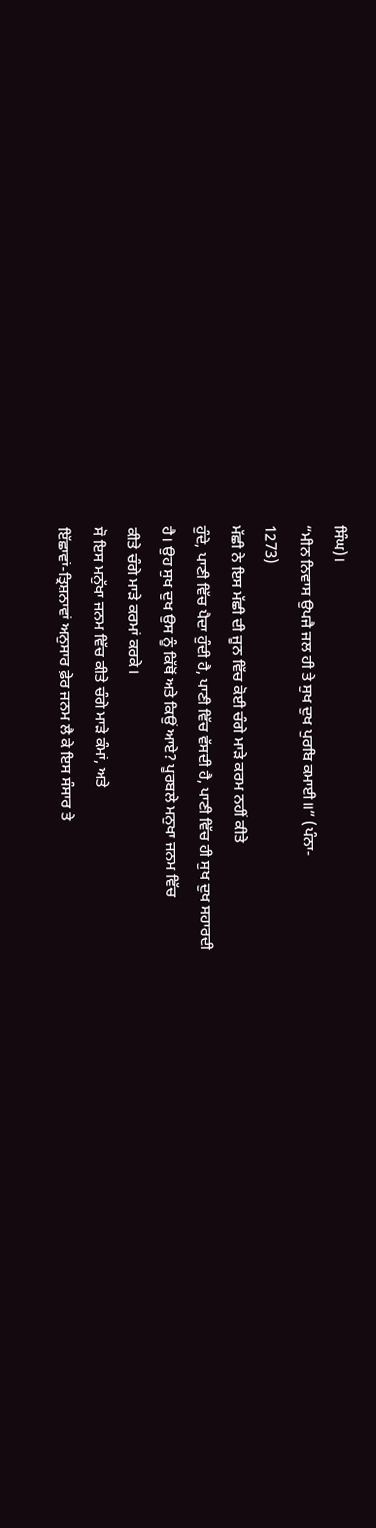ਸਿੰਘ)।
“ਮੀਨ ਨਿਵਾਸ ਉਪਜੈ ਜਲ ਹੀ ਤੇ ਸੁਖ ਦੁਖ ਪੁਰਬਿ ਕਮਾਈ॥” (ਪੰਨਾ-
1273)
ਮੱਛੀ ਨੇ ਇਸ ਮੱਛੀ ਦੀ ਜੂਨ ਵਿੱਚ ਕੋਈ ਚੰਗੇ ਮਾੜੇ ਕਰਮ ਨਹੀਂ ਕੀਤੇ
ਹੁੰਦੇ, ਪਾਣੀ ਵਿੱਚ ਪੈਦਾ ਹੁੰਦੀ ਹੈ, ਪਾਣੀ ਵਿੱਚ ਵੱਸਦੀ ਹੈ, ਪਾਣੀ ਵਿੱਚ ਹੀ ਸੁਖ ਦੁਖ ਸਹਾਰਦੀ
ਹੈ। ਉਹ ਸੁਖ ਦੁਖ ਉਸ ਨੂੰ ਕਿੱਥੋਂ ਅਤੇ ਕਿਉਂ ਆਏ? ਪੂਰਬਲੇ ਮਨੁਖਾ ਜਨਮ ਵਿੱਚ
ਕੀਤੇ ਚੰਗੇ ਮਾੜੇ ਕਰਮਾਂ ਕਰਕੇ।
ਸੋ ਇਸ ਮਨੁੱਖਾ ਜਨਮ ਵਿੱਚ ਕੀਤੇ ਚੰਗੇ ਮਾੜੇ ਕੰਮਾਂ, ਅਤੇ
ਇੱਛਾਵਾਂ-ਤ੍ਰਿਸ਼ਨਾਵਾਂ ਅਨੁਸਾਰ ਫ਼ੇਰ ਜਨਮ ਲੈ ਕੇ ਇਸ ਸੰਸਾਰ ਤੇ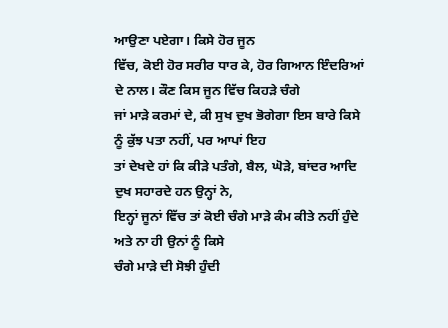ਆਉਣਾ ਪਏਗਾ। ਕਿਸੇ ਹੋਰ ਜੂਨ
ਵਿੱਚ, ਕੋਈ ਹੋਰ ਸਰੀਰ ਧਾਰ ਕੇ, ਹੋਰ ਗਿਆਨ ਇੰਦਰਿਆਂ ਦੇ ਨਾਲ। ਕੌਣ ਕਿਸ ਜੂਨ ਵਿੱਚ ਕਿਹੜੇ ਚੰਗੇ
ਜਾਂ ਮਾੜੇ ਕਰਮਾਂ ਦੇ, ਕੀ ਸੁਖ ਦੁਖ ਭੋਗੇਗਾ ਇਸ ਬਾਰੇ ਕਿਸੇ ਨੂੰ ਕੁੱਝ ਪਤਾ ਨਹੀਂ, ਪਰ ਆਪਾਂ ਇਹ
ਤਾਂ ਦੇਖਦੇ ਹਾਂ ਕਿ ਕੀੜੇ ਪਤੰਗੇ, ਬੈਲ, ਘੋੜੇ, ਬਾਂਦਰ ਆਦਿ ਦੁਖ ਸਹਾਰਦੇ ਹਨ ਉਨ੍ਹਾਂ ਨੇ,
ਇਨ੍ਹਾਂ ਜੂਨਾਂ ਵਿੱਚ ਤਾਂ ਕੋਈ ਚੰਗੇ ਮਾੜੇ ਕੰਮ ਕੀਤੇ ਨਹੀਂ ਹੁੰਦੇ ਅਤੇ ਨਾ ਹੀ ਉਨਾਂ ਨੂੰ ਕਿਸੇ
ਚੰਗੇ ਮਾੜੇ ਦੀ ਸੋਝੀ ਹੁੰਦੀ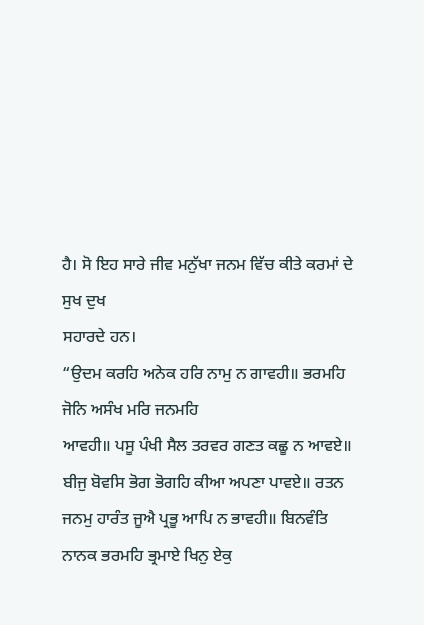ਹੈ। ਸੋ ਇਹ ਸਾਰੇ ਜੀਵ ਮਨੁੱਖਾ ਜਨਮ ਵਿੱਚ ਕੀਤੇ ਕਰਮਾਂ ਦੇ ਸੁਖ ਦੁਖ
ਸਹਾਰਦੇ ਹਨ।
“ਉਦਮ ਕਰਹਿ ਅਨੇਕ ਹਰਿ ਨਾਮੁ ਨ ਗਾਵਹੀ॥ ਭਰਮਹਿ ਜੋਨਿ ਅਸੰਖ ਮਰਿ ਜਨਮਹਿ
ਆਵਹੀ॥ ਪਸੂ ਪੰਖੀ ਸੈਲ ਤਰਵਰ ਗਣਤ ਕਛੂ ਨ ਆਵਏ॥ ਬੀਜੁ ਬੋਵਸਿ ਭੋਗ ਭੋਗਹਿ ਕੀਆ ਅਪਣਾ ਪਾਵਏ॥ ਰਤਨ
ਜਨਮੁ ਹਾਰੰਤ ਜੂਐ ਪ੍ਰਭੂ ਆਪਿ ਨ ਭਾਵਹੀ॥ ਬਿਨਵੰਤਿ ਨਾਨਕ ਭਰਮਹਿ ਭ੍ਰਮਾਏ ਖਿਨੁ ਏਕੁ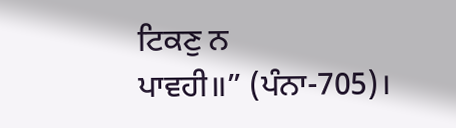ਟਿਕਣੁ ਨ
ਪਾਵਹੀ॥” (ਪੰਨਾ-705)।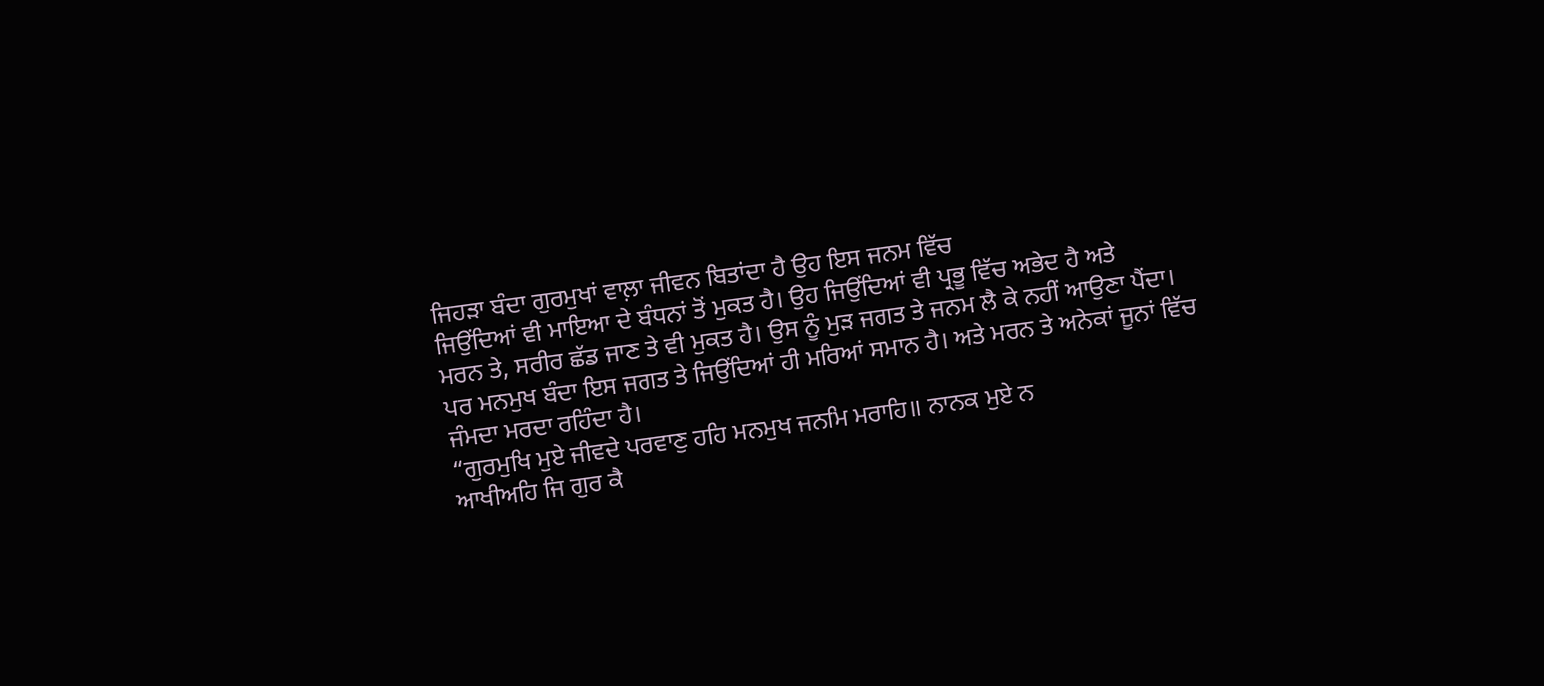ਜਿਹੜਾ ਬੰਦਾ ਗੁਰਮੁਖਾਂ ਵਾਲ਼ਾ ਜੀਵਨ ਬਿਤਾਂਦਾ ਹੈ ਉਹ ਇਸ ਜਨਮ ਵਿੱਚ
ਜਿਉਂਦਿਆਂ ਵੀ ਮਾਇਆ ਦੇ ਬੰਧਨਾਂ ਤੋਂ ਮੁਕਤ ਹੈ। ਉਹ ਜਿਉਂਦਿਆਂ ਵੀ ਪ੍ਰਭੂ ਵਿੱਚ ਅਭੇਦ ਹੈ ਅਤੇ
ਮਰਨ ਤੇ, ਸਰੀਰ ਛੱਡ ਜਾਣ ਤੇ ਵੀ ਮੁਕਤ ਹੈ। ਉਸ ਨੂੰ ਮੁੜ ਜਗਤ ਤੇ ਜਨਮ ਲੈ ਕੇ ਨਹੀਂ ਆਉਣਾ ਪੈਂਦਾ।
ਪਰ ਮਨਮੁਖ ਬੰਦਾ ਇਸ ਜਗਤ ਤੇ ਜਿਉਂਦਿਆਂ ਹੀ ਮਰਿਆਂ ਸਮਾਨ ਹੈ। ਅਤੇ ਮਰਨ ਤੇ ਅਨੇਕਾਂ ਜੂਨਾਂ ਵਿੱਚ
ਜੰਮਦਾ ਮਰਦਾ ਰਹਿੰਦਾ ਹੈ।
“ਗੁਰਮੁਖਿ ਮੁਏ ਜੀਵਦੇ ਪਰਵਾਣੁ ਹਹਿ ਮਨਮੁਖ ਜਨਮਿ ਮਰਾਹਿ॥ ਨਾਨਕ ਮੁਏ ਨ
ਆਖੀਅਹਿ ਜਿ ਗੁਰ ਕੈ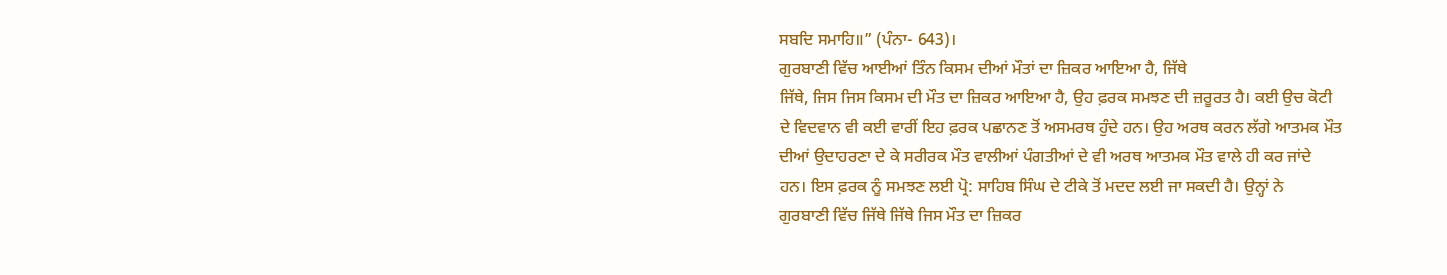ਸਬਦਿ ਸਮਾਹਿ॥” (ਪੰਨਾ- 643)।
ਗੁਰਬਾਣੀ ਵਿੱਚ ਆਈਆਂ ਤਿੰਨ ਕਿਸਮ ਦੀਆਂ ਮੌਤਾਂ ਦਾ ਜ਼ਿਕਰ ਆਇਆ ਹੈ, ਜਿੱਥੇ
ਜਿੱਥੇ, ਜਿਸ ਜਿਸ ਕਿਸਮ ਦੀ ਮੌਤ ਦਾ ਜ਼ਿਕਰ ਆਇਆ ਹੈ, ਉਹ ਫ਼ਰਕ ਸਮਝਣ ਦੀ ਜ਼ਰੂਰਤ ਹੈ। ਕਈ ਉਚ ਕੋਟੀ
ਦੇ ਵਿਦਵਾਨ ਵੀ ਕਈ ਵਾਰੀਂ ਇਹ ਫ਼ਰਕ ਪਛਾਨਣ ਤੋਂ ਅਸਮਰਥ ਹੁੰਦੇ ਹਨ। ਉਹ ਅਰਥ ਕਰਨ ਲੱਗੇ ਆਤਮਕ ਮੌਤ
ਦੀਆਂ ਉਦਾਹਰਣਾ ਦੇ ਕੇ ਸਰੀਰਕ ਮੌਤ ਵਾਲੀਆਂ ਪੰਗਤੀਆਂ ਦੇ ਵੀ ਅਰਥ ਆਤਮਕ ਮੌਤ ਵਾਲੇ ਹੀ ਕਰ ਜਾਂਦੇ
ਹਨ। ਇਸ ਫ਼ਰਕ ਨੂੰ ਸਮਝਣ ਲਈ ਪ੍ਰੋ: ਸਾਹਿਬ ਸਿੰਘ ਦੇ ਟੀਕੇ ਤੋਂ ਮਦਦ ਲਈ ਜਾ ਸਕਦੀ ਹੈ। ਉਨ੍ਹਾਂ ਨੇ
ਗੁਰਬਾਣੀ ਵਿੱਚ ਜਿੱਥੇ ਜਿੱਥੇ ਜਿਸ ਮੌਤ ਦਾ ਜ਼ਿਕਰ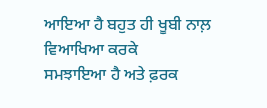ਆਇਆ ਹੈ ਬਹੁਤ ਹੀ ਖੂਬੀ ਨਾਲ਼ ਵਿਆਖਿਆ ਕਰਕੇ
ਸਮਝਾਇਆ ਹੈ ਅਤੇ ਫ਼ਰਕ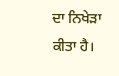ਦਾ ਨਿਖੇੜਾ ਕੀਤਾ ਹੈ।